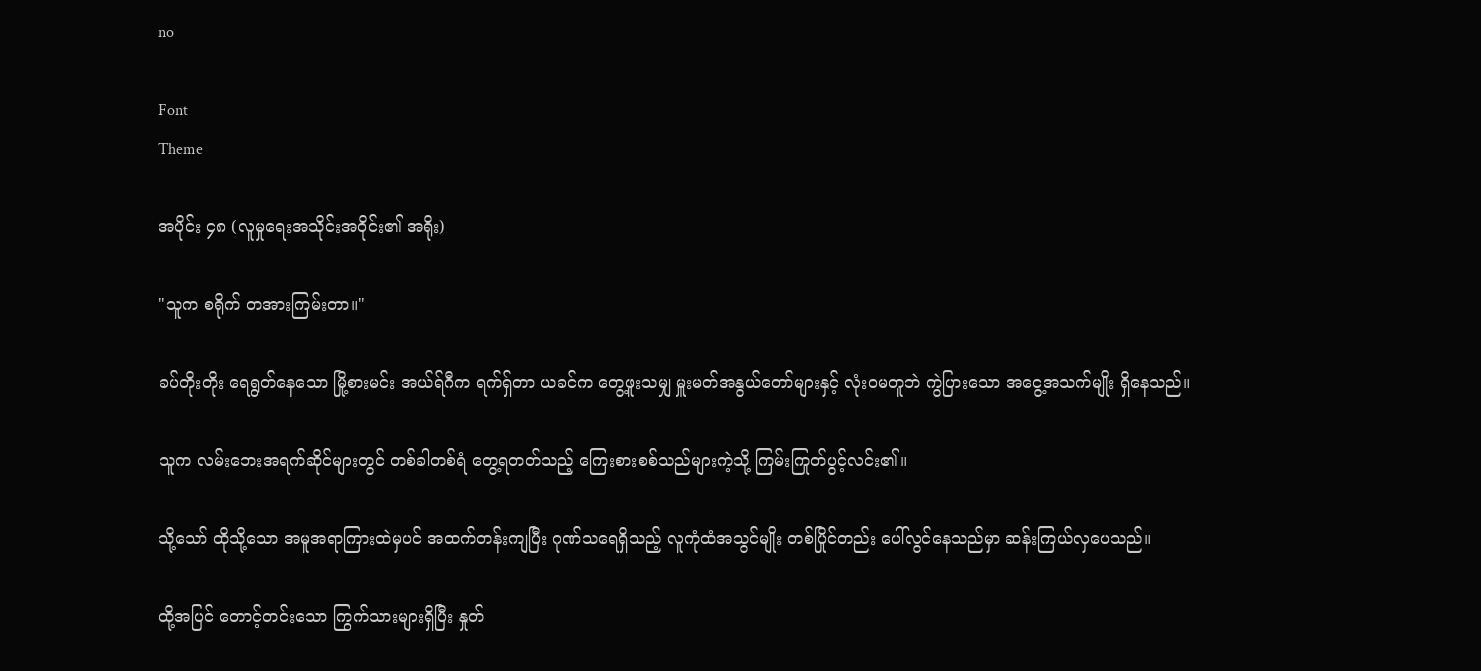no

Font
Theme

အပိုင်း ၄၈ (လူမှုရေးအသိုင်းအဝိုင်း၏ အရိုး)

"သူက စရိုက် တအားကြမ်းတာ။"

ခပ်တိုးတိုး ရေရွတ်နေသော မြို့စားမင်း အယ်ရ်ဂီက ရက်ရှ်တာ ယခင်က တွေ့ဖူးသမျှ မှူးမတ်အနွယ်တော်များနှင့် လုံးဝမတူဘဲ ကွဲပြားသော အငွေ့အသက်မျိုး ရှိနေသည်။

သူက လမ်းဘေးအရက်ဆိုင်များတွင် တစ်ခါတစ်ရံ တွေ့ရတတ်သည့် ကြေးစားစစ်သည်များကဲ့သို့ ကြမ်းကြုတ်ပွင့်လင်း၏။

သို့သော် ထိုသို့သော အမူအရာကြားထဲမှပင် အထက်တန်းကျပြီး ဂုဏ်သရေရှိသည့် လူကုံထံအသွင်မျိုး တစ်ပြိုင်တည်း ပေါ်လွင်နေသည်မှာ ဆန်းကြယ်လှပေသည်။

ထို့အပြင် တောင့်တင်းသော ကြွက်သားများရှိပြီး နှုတ်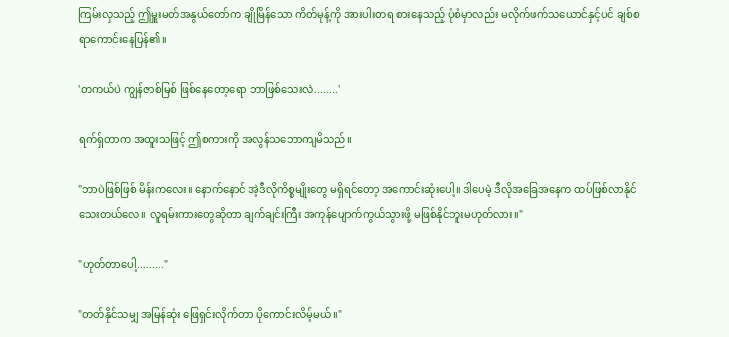ကြမ်းလှသည့် ဤမှူးမတ်အနွယ်တော်က ချိုမြိန်သော ကိတ်မုန့်ကို အားပါးတရ စားနေသည့် ပုံစံမှာလည်း မလိုက်ဖက်သယောင်နှင့်ပင် ချစ်စရာကောင်းနေပြန်၏။

'တကယ်ပဲ ကျွန်ဇာစ်မြစ် ဖြစ်နေတော့ရော ဘာဖြစ်သေးလဲ........'

ရက်ရှ်တာက အထူးသဖြင့် ဤစကားကို အလွန်သဘောကျမိသည်။

"ဘာပဲဖြစ်ဖြစ် မိန်းကလေး။ နောက်နောင် အဲ့ဒီလိုကိစ္စမျိုးတွေ မရှိရင်တော့ အကောင်းဆုံးပေါ့။ ဒါပေမဲ့ ဒီလိုအခြေအနေက ထပ်ဖြစ်လာနိုင်သေးတယ်လေ။ လူရမ်းကားတွေဆိုတာ ချက်ချင်းကြီး အကုန်ပျောက်ကွယ်သွားဖို့ မဖြစ်နိုင်ဘူးမဟုတ်လား။"

"ဟုတ်တာပေါ့........."

"တတ်နိုင်သမျှ အမြန်ဆုံး ဖြေရှင်းလိုက်တာ ပိုကောင်းလိမ့်မယ်။"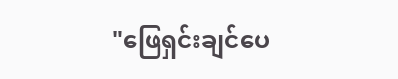"ဖြေရှင်းချင်ပေ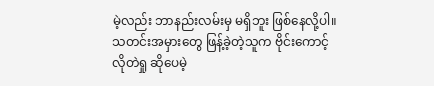မဲ့လည်း ဘာနည်းလမ်းမှ မရှိဘူး ဖြစ်နေလို့ပါ။ သတင်းအမှားတွေ ဖြန့်ခဲ့တဲ့သူက ဗိုင်းကောင့် လိုတဲရှု ဆိုပေမဲ့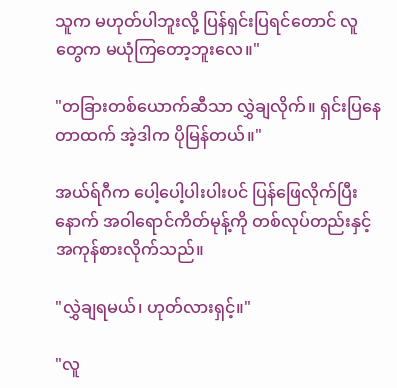သူက မဟုတ်ပါဘူးလို့ ပြန်ရှင်းပြရင်တောင် လူတွေက မယုံကြတော့ဘူးလေ။"

"တခြားတစ်ယောက်ဆီသာ လွှဲချလိုက်။ ရှင်းပြနေတာထက် အဲ့ဒါက ပိုမြန်တယ်။"

အယ်ရ်ဂီက ပေါ့ပေါ့ပါးပါးပင် ပြန်ဖြေလိုက်ပြီးနောက် အဝါရောင်ကိတ်မုန့်ကို တစ်လုပ်တည်းနှင့် အကုန်စားလိုက်သည်။

"လွှဲချရမယ်၊ ဟုတ်လားရှင့်။"

"လူ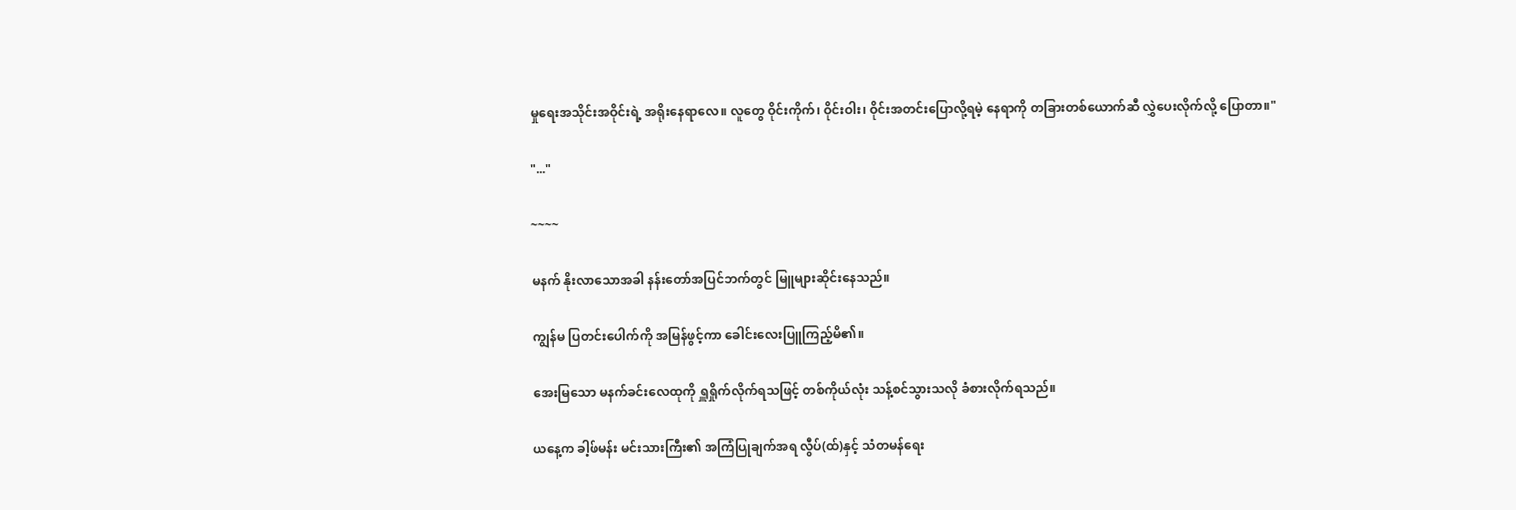မှုရေးအသိုင်းအဝိုင်းရဲ့ အရိုးနေရာလေ။ လူတွေ ဝိုင်းကိုက်၊ ဝိုင်းဝါး၊ ဝိုင်းအတင်းပြောလို့ရမဲ့ နေရာကို တခြားတစ်ယောက်ဆီ လွှဲပေးလိုက်လို့ ပြောတာ။"

"..."

~~~~

မနက် နိုးလာသောအခါ နန်းတော်အပြင်ဘက်တွင် မြူများဆိုင်းနေသည်။

ကျွန်မ ပြတင်းပေါက်ကို အမြန်ဖွင့်ကာ ခေါင်းလေးပြူကြည့်မိ၏။

အေးမြသော မနက်ခင်းလေထုကို ရှူရှိုက်လိုက်ရသဖြင့် တစ်ကိုယ်လုံး သန့်စင်သွားသလို ခံစားလိုက်ရသည်။

ယနေ့က ခါ့ဖ်မန်း မင်းသားကြီး၏ အကြံပြုချက်အရ လွီပ်(ထ်)နှင့် သံတမန်ရေး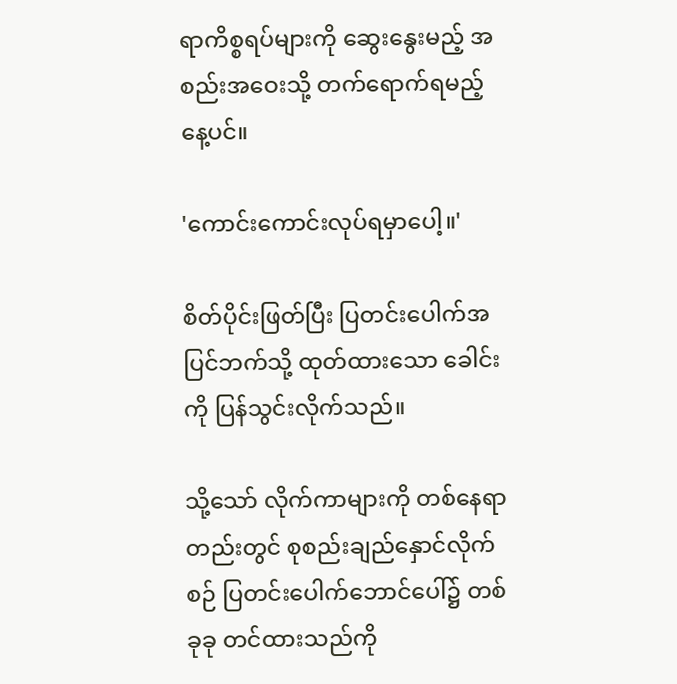ရာကိစ္စရပ်များကို ဆွေးနွေးမည့် အစည်းအဝေးသို့ တက်ရောက်ရမည့်နေ့ပင်။

'ကောင်းကောင်းလုပ်ရမှာပေါ့။'

စိတ်ပိုင်းဖြတ်ပြီး ပြတင်းပေါက်အပြင်ဘက်သို့ ထုတ်ထားသော ခေါင်းကို ပြန်သွင်းလိုက်သည်။

သို့သော် လိုက်ကာများကို တစ်နေရာတည်းတွင် စုစည်းချည်နှောင်လိုက်စဉ် ပြတင်းပေါက်ဘောင်ပေါ်၌ တစ်ခုခု တင်ထားသည်ကို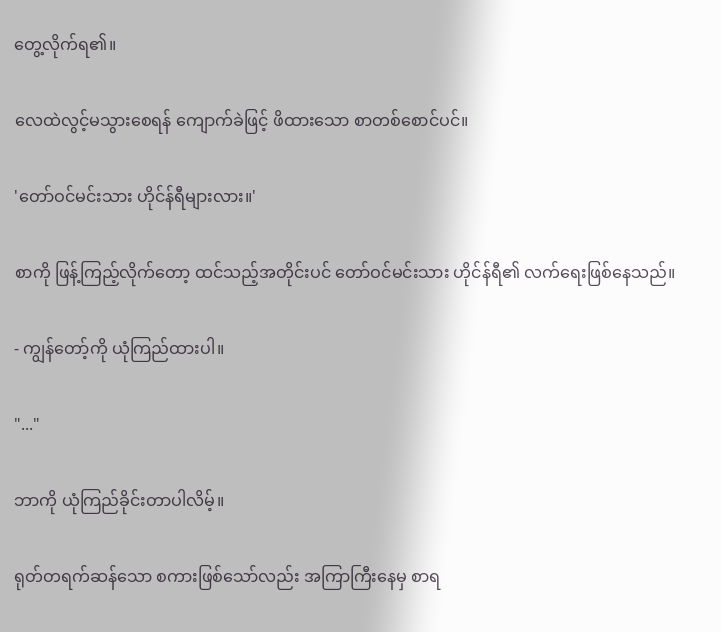တွေ့လိုက်ရ၏။

လေထဲလွင့်မသွားစေရန် ကျောက်ခဲဖြင့် ဖိထားသော စာတစ်စောင်ပင်။

'တော်ဝင်မင်းသား ဟိုင်န်ရီများလား။'

စာကို ဖြန့်ကြည့်လိုက်တော့ ထင်သည့်အတိုင်းပင် တော်ဝင်မင်းသား ဟိုင်န်ရီ၏ လက်ရေးဖြစ်နေသည်။

- ကျွန်တော့်ကို ယုံကြည်ထားပါ။

"..."

ဘာကို ယုံကြည်ခိုင်းတာပါလိမ့်။

ရုတ်တရက်ဆန်သော စကားဖြစ်သော်လည်း အကြာကြီးနေမှ စာရ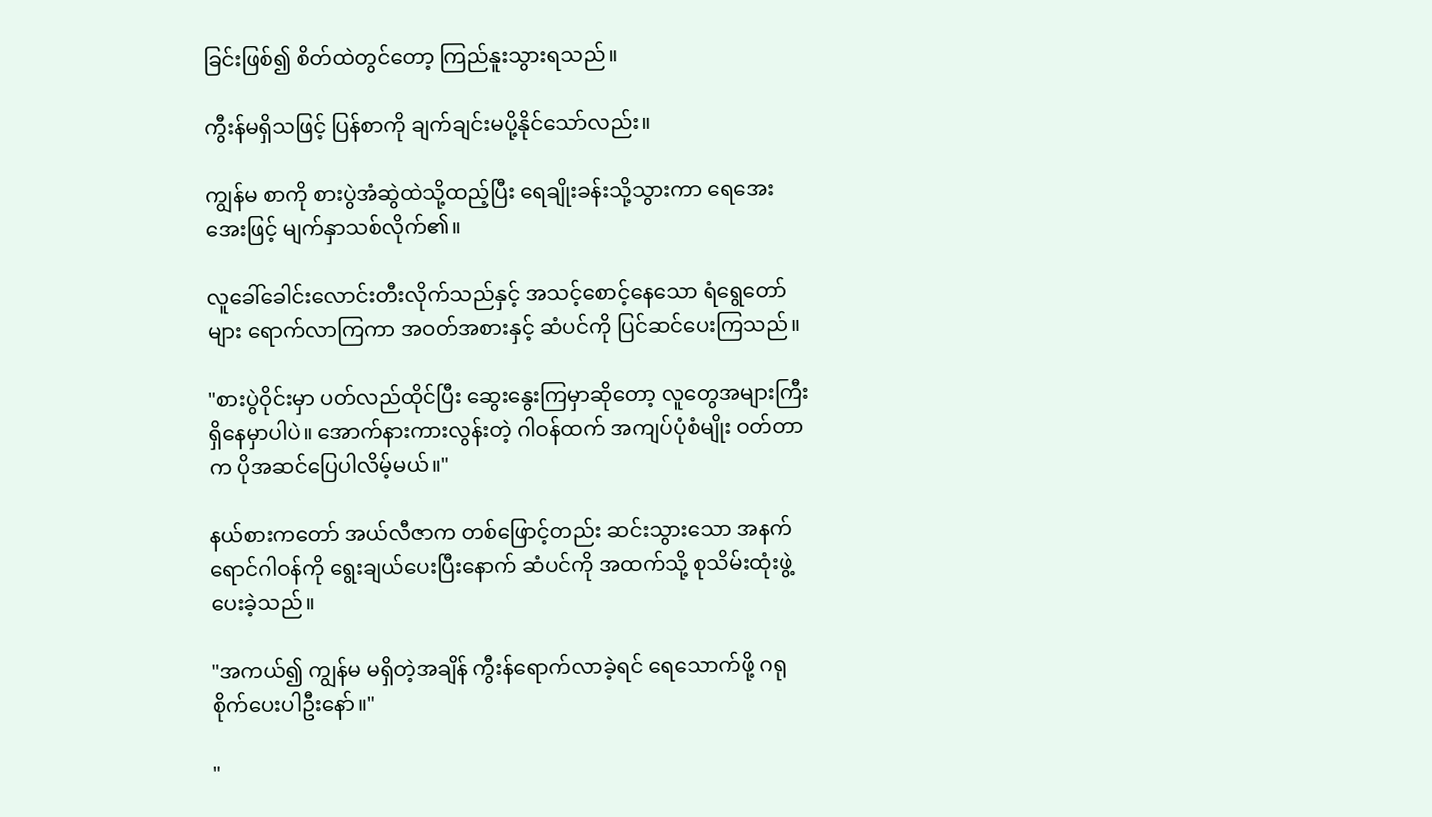ခြင်းဖြစ်၍ စိတ်ထဲတွင်တော့ ကြည်နူးသွားရသည်။

ကွီးန်မရှိသဖြင့် ပြန်စာကို ချက်ချင်းမပို့နိုင်သော်လည်း။

ကျွန်မ စာကို စားပွဲအံဆွဲထဲသို့ထည့်ပြီး ရေချိုးခန်းသို့သွားကာ ရေအေးအေးဖြင့် မျက်နှာသစ်လိုက်၏။

လူခေါ်ခေါင်းလောင်းတီးလိုက်သည်နှင့် အသင့်စောင့်နေသော ရံရွေတော်များ ရောက်လာကြကာ အဝတ်အစားနှင့် ဆံပင်ကို ပြင်ဆင်ပေးကြသည်။

"စားပွဲဝိုင်းမှာ ပတ်လည်ထိုင်ပြီး ဆွေးနွေးကြမှာဆိုတော့ လူတွေအများကြီးရှိနေမှာပါပဲ။ အောက်နားကားလွန်းတဲ့ ဂါဝန်ထက် အကျပ်ပုံစံမျိုး ဝတ်တာက ပိုအဆင်ပြေပါလိမ့်မယ်။"

နယ်စားကတော် အယ်လီဇာက တစ်ဖြောင့်တည်း ဆင်းသွားသော အနက်ရောင်ဂါဝန်ကို ရွေးချယ်ပေးပြီးနောက် ဆံပင်ကို အထက်သို့ စုသိမ်းထုံးဖွဲ့ပေးခဲ့သည်။

"အကယ်၍ ကျွန်မ မရှိတဲ့အချိန် ကွီးန်ရောက်လာခဲ့ရင် ရေသောက်ဖို့ ဂရုစိုက်ပေးပါဦးနော်။"

"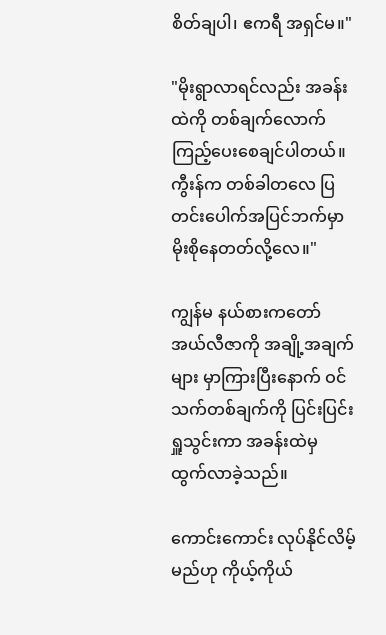စိတ်ချပါ၊ ဧကရီ အရှင်မ။"

"မိုးရွာလာရင်လည်း အခန်းထဲကို တစ်ချက်လောက် ကြည့်ပေးစေချင်ပါတယ်။ ကွီးန်က တစ်ခါတလေ ပြတင်းပေါက်အပြင်ဘက်မှာ မိုးစိုနေတတ်လို့လေ။"

ကျွန်မ နယ်စားကတော် အယ်လီဇာကို အချို့အချက်များ မှာကြားပြီးနောက် ဝင်သက်တစ်ချက်ကို ပြင်းပြင်းရှူသွင်းကာ အခန်းထဲမှ ထွက်လာခဲ့သည်။

ကောင်းကောင်း လုပ်နိုင်လိမ့်မည်ဟု ကိုယ့်ကိုယ်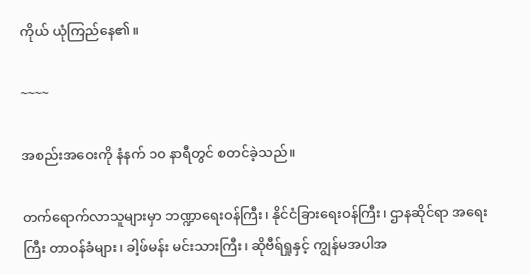ကိုယ် ယုံကြည်နေ၏။

~~~~

အစည်းအဝေးကို နံနက် ၁၀ နာရီတွင် စတင်ခဲ့သည်။

တက်ရောက်လာသူများမှာ ဘဏ္ဍာရေးဝန်ကြီး၊ နိုင်ငံခြားရေးဝန်ကြီး၊ ဌာနဆိုင်ရာ အရေးကြီး တာဝန်ခံများ၊ ခါ့ဖ်မန်း မင်းသားကြီး၊ ဆိုဗီရ်ရှုနှင့် ကျွန်မအပါအ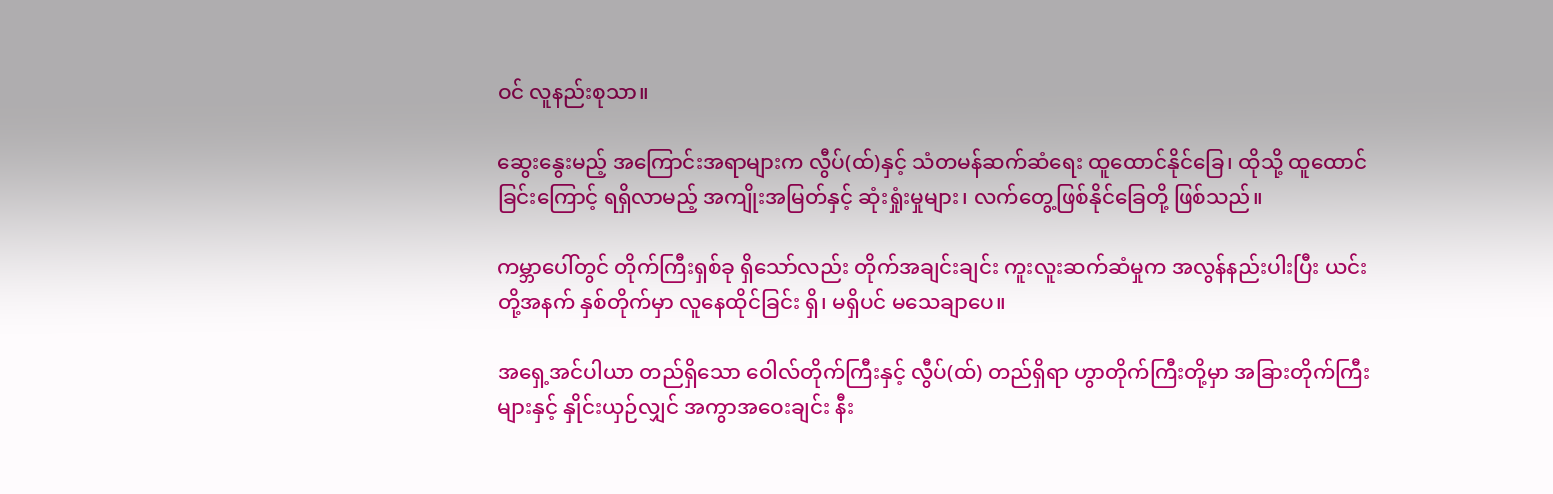ဝင် လူနည်းစုသာ။

ဆွေးနွေးမည့် အကြောင်းအရာများက လွီပ်(ထ်)နှင့် သံတမန်ဆက်ဆံရေး ထူထောင်နိုင်ခြေ၊ ထိုသို့ ထူထောင်ခြင်းကြောင့် ရရှိလာမည့် အကျိုးအမြတ်နှင့် ဆုံးရှုံးမှုများ၊ လက်တွေ့ဖြစ်နိုင်ခြေတို့ ဖြစ်သည်။

ကမ္ဘာပေါ်တွင် တိုက်ကြီးရှစ်ခု ရှိသော်လည်း တိုက်အချင်းချင်း ကူးလူးဆက်ဆံမှုက အလွန်နည်းပါးပြီး ယင်းတို့အနက် နှစ်တိုက်မှာ လူနေထိုင်ခြင်း ရှိ၊ မရှိပင် မသေချာပေ။

အရှေ့အင်ပါယာ တည်ရှိသော ဝေါလ်တိုက်ကြီးနှင့် လွီပ်(ထ်) တည်ရှိရာ ဟွာတိုက်ကြီးတို့မှာ အခြားတိုက်ကြီးများနှင့် နှိုင်းယှဉ်လျှင် အကွာအဝေးချင်း နီး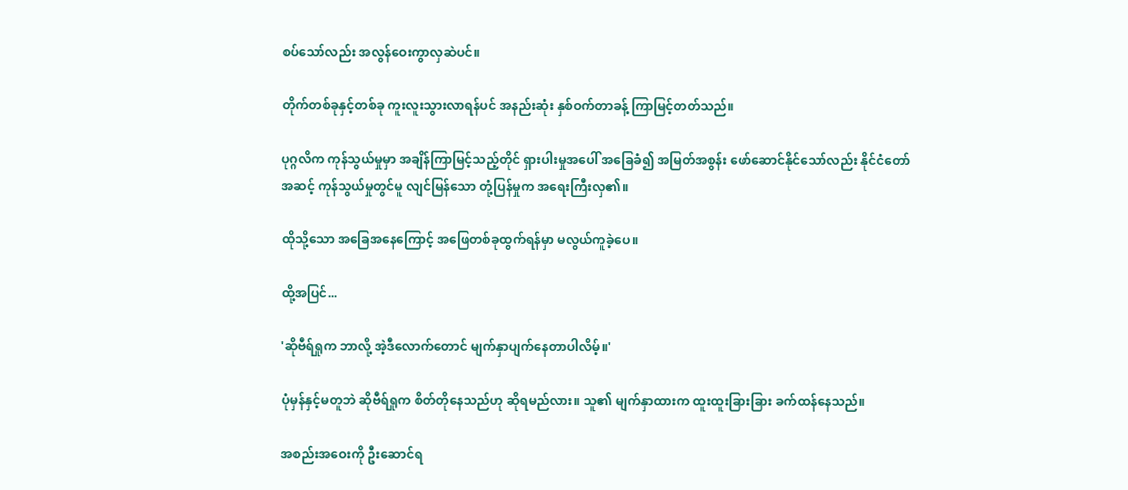စပ်သော်လည်း အလွန်ဝေးကွာလှဆဲပင်။

တိုက်တစ်ခုနှင့်တစ်ခု ကူးလူးသွားလာရန်ပင် အနည်းဆုံး နှစ်ဝက်တာခန့် ကြာမြင့်တတ်သည်။

ပုဂ္ဂလိက ကုန်သွယ်မှုမှာ အချိန်ကြာမြင့်သည့်တိုင် ရှားပါးမှုအပေါ် အခြေခံ၍ အမြတ်အစွန်း ဖော်ဆောင်နိုင်သော်လည်း နိုင်ငံတော်အဆင့် ကုန်သွယ်မှုတွင်မူ လျင်မြန်သော တုံ့ပြန်မှုက အရေးကြီးလှ၏။

ထိုသို့သော အခြေအနေကြောင့် အဖြေတစ်ခုထွက်ရန်မှာ မလွယ်ကူခဲ့ပေ။

ထို့အပြင်...

'ဆိုဗီရ်ရှုက ဘာလို့ အဲ့ဒီလောက်တောင် မျက်နှာပျက်နေတာပါလိမ့်။'

ပုံမှန်နှင့်မတူဘဲ ဆိုဗီရ်ရှုက စိတ်တိုနေသည်ဟု ဆိုရမည်လား။ သူ၏ မျက်နှာထားက ထူးထူးခြားခြား ခက်ထန်နေသည်။

အစည်းအဝေးကို ဦးဆောင်ရ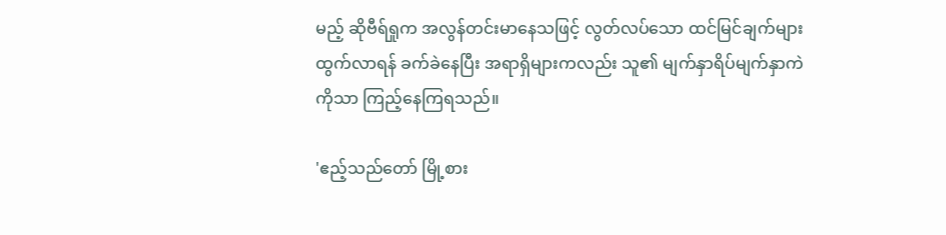မည့် ဆိုဗီရ်ရှုက အလွန်တင်းမာနေသဖြင့် လွတ်လပ်သော ထင်မြင်ချက်များ ထွက်လာရန် ခက်ခဲနေပြီး အရာရှိများကလည်း သူ၏ မျက်နှာရိပ်မျက်နှာကဲကိုသာ ကြည့်နေကြရသည်။

'ဧည့်သည်တော် မြို့စား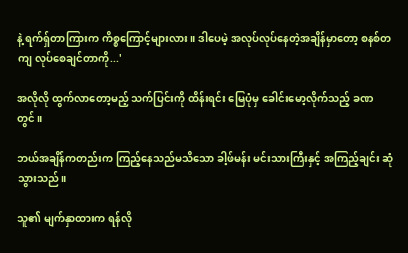နဲ့ ရက်ရှ်တာကြားက ကိစ္စကြောင့်များလား။ ဒါပေမဲ့ အလုပ်လုပ်နေတဲ့အချိန်မှာတော့ စနစ်တကျ လုပ်စေချင်တာကို...'

အလိုလို ထွက်လာတော့မည့် သက်ပြင်းကို ထိန်းရင်း မြေပုံမှ ခေါင်းမော့လိုက်သည့် ခဏတွင်။

ဘယ်အချိန်ကတည်းက ကြည့်နေသည်မသိသော ခါ့ဖ်မန်း မင်းသားကြီးနှင့် အကြည့်ချင်း ဆုံသွားသည်။

သူ၏ မျက်နှာထားက ရန်လို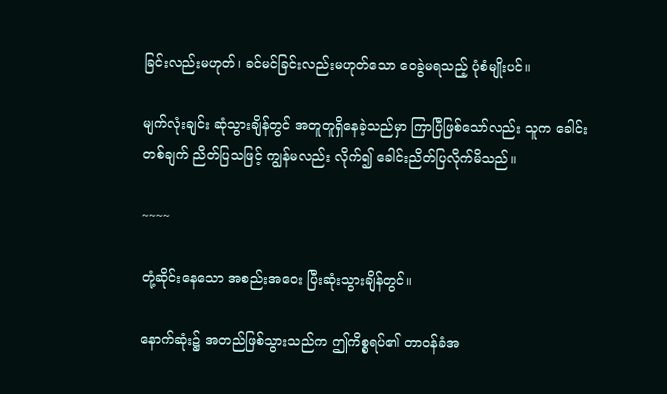ခြင်းလည်းမဟုတ်၊ ခင်မင်ခြင်းလည်းမဟုတ်သော ဝေခွဲမရသည့် ပုံစံမျိုးပင်။

မျက်လုံးချင်း ဆုံသွားချိန်တွင် အတူတူရှိနေခဲ့သည်မှာ ကြာပြီဖြစ်သော်လည်း သူက ခေါင်းတစ်ချက် ညိတ်ပြသဖြင့် ကျွန်မလည်း လိုက်၍ ခေါင်းညိတ်ပြလိုက်မိသည်။

~~~~

တုံ့ဆိုင်းနေသော အစည်းအဝေး ပြီးဆုံးသွားချိန်တွင်။

နောက်ဆုံး၌ အတည်ဖြစ်သွားသည်က ဤကိစ္စရပ်၏ တာဝန်ခံအ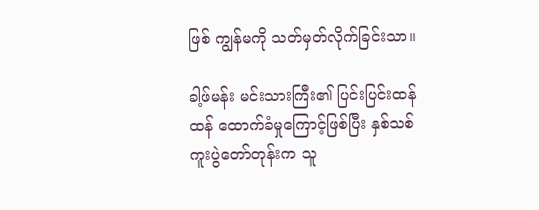ဖြစ် ကျွန်မကို သတ်မှတ်လိုက်ခြင်းသာ။

ခါ့ဖ်မန်း မင်းသားကြီး၏ ပြင်းပြင်းထန်ထန် ထောက်ခံမှုကြောင့်ဖြစ်ပြီး နှစ်သစ်ကူးပွဲတော်တုန်းက သူ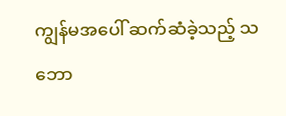ကျွန်မအပေါ် ဆက်ဆံခဲ့သည့် သဘော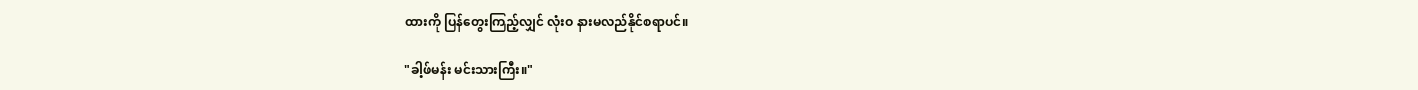ထားကို ပြန်တွေးကြည့်လျှင် လုံးဝ နားမလည်နိုင်စရာပင်။

"ခါ့ဖ်မန်း မင်းသားကြီး။"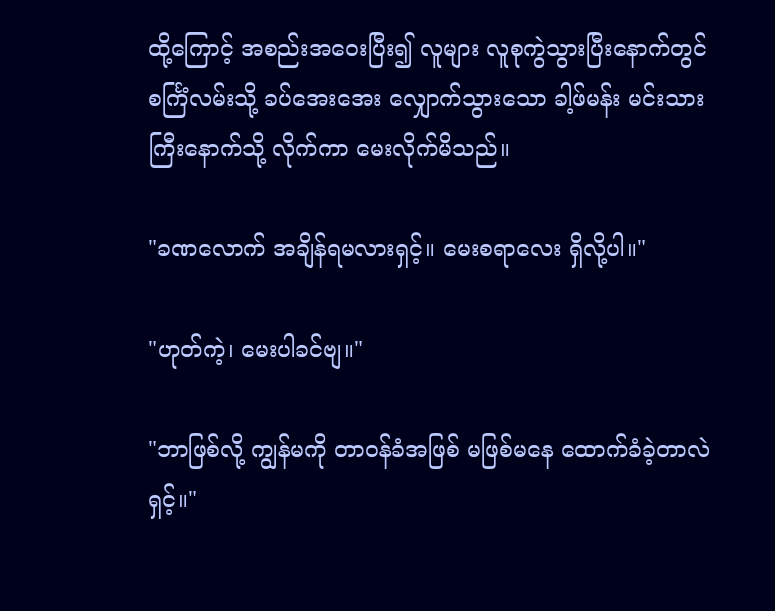ထို့ကြောင့် အစည်းအဝေးပြီး၍ လူများ လူစုကွဲသွားပြီးနောက်တွင် စင်္ကြံလမ်းသို့ ခပ်အေးအေး လျှောက်သွားသော ခါ့ဖ်မန်း မင်းသားကြီးနောက်သို့ လိုက်ကာ မေးလိုက်မိသည်။

"ခဏလောက် အချိန်ရမလားရှင့်။ မေးစရာလေး ရှိလို့ပါ။"

"ဟုတ်ကဲ့၊ မေးပါခင်ဗျ။"

"ဘာဖြစ်လို့ ကျွန်မကို တာဝန်ခံအဖြစ် မဖြစ်မနေ ထောက်ခံခဲ့တာလဲရှင့်။"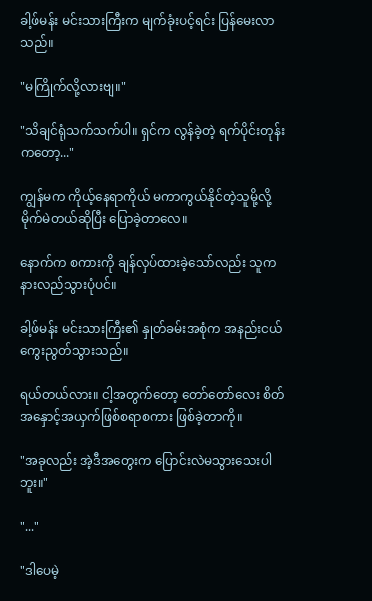ခါ့ဖ်မန်း မင်းသားကြီးက မျက်ခုံးပင့်ရင်း ပြန်မေးလာသည်။

"မကြိုက်လို့လားဗျ။"

"သိချင်ရုံသက်သက်ပါ။ ရှင်က လွန်ခဲ့တဲ့ ရက်ပိုင်းတုန်းကတော့..."

ကျွန်မက ကိုယ့်နေရာကိုယ် မကာကွယ်နိုင်တဲ့သူမို့လို့ မိုက်မဲတယ်ဆိုပြီး ပြောခဲ့တာလေ။

နောက်က စကားကို ချန်လှပ်ထားခဲ့သော်လည်း သူက နားလည်သွားပုံပင်။

ခါ့ဖ်မန်း မင်းသားကြီး၏ နှုတ်ခမ်းအစုံက အနည်းငယ် ကွေးညွတ်သွားသည်။

ရယ်တယ်လား။ ငါ့အတွက်တော့ တော်တော်လေး စိတ်အနှောင့်အယှက်ဖြစ်စရာစကား ဖြစ်ခဲ့တာကို။

"အခုလည်း အဲ့ဒီအတွေးက ပြောင်းလဲမသွားသေးပါဘူး။"

"..."

"ဒါပေမဲ့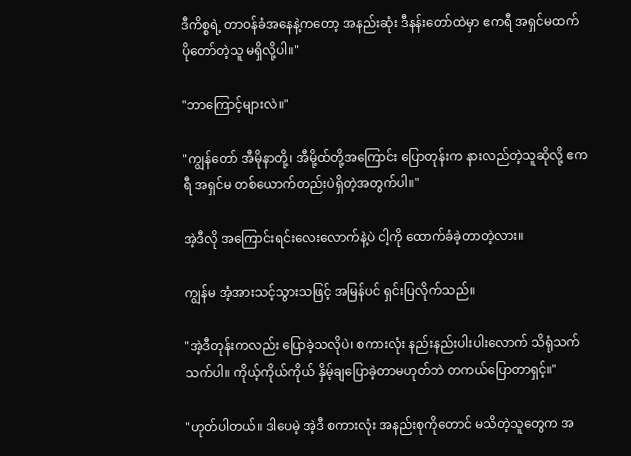ဒီကိစ္စရဲ့ တာဝန်ခံအနေနဲ့ကတော့ အနည်းဆုံး ဒီနန်းတော်ထဲမှာ ဧကရီ အရှင်မထက် ပိုတော်တဲ့သူ မရှိလို့ပါ။"

"ဘာကြောင့်များလဲ။"

"ကျွန်တော် အီမိုနာတို့၊ အီမို့ထ်တို့အကြောင်း ပြောတုန်းက နားလည်တဲ့သူဆိုလို့ ဧကရီ အရှင်မ တစ်ယောက်တည်းပဲရှိတဲ့အတွက်ပါ။"

အဲ့ဒီလို အကြောင်းရင်းလေးလောက်နဲ့ပဲ ငါ့ကို ထောက်ခံခဲ့တာတဲ့လား။

ကျွန်မ အံ့အားသင့်သွားသဖြင့် အမြန်ပင် ရှင်းပြလိုက်သည်။

"အဲ့ဒီတုန်းကလည်း ပြောခဲ့သလိုပဲ၊ စကားလုံး နည်းနည်းပါးပါးလောက် သိရုံသက်သက်ပါ။ ကိုယ့်ကိုယ်ကိုယ် နှိမ့်ချပြောခဲ့တာမဟုတ်ဘဲ တကယ်ပြောတာရှင့်။"

"ဟုတ်ပါတယ်။ ဒါပေမဲ့ အဲ့ဒီ စကားလုံး အနည်းစုကိုတောင် မသိတဲ့သူတွေက အ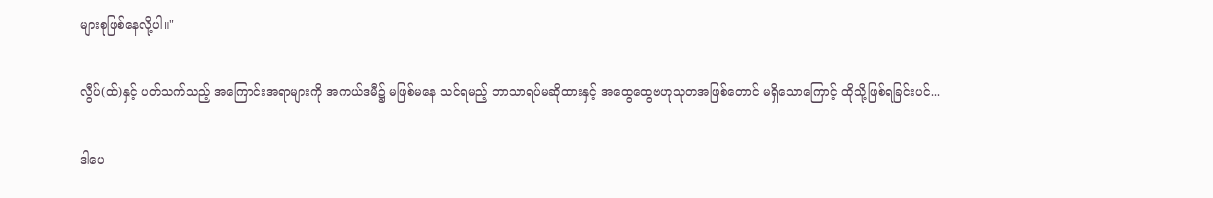များစုဖြစ်နေလို့ပါ။"

လွီပ်(ထ်)နှင့် ပတ်သက်သည့် အကြောင်းအရာများကို အကယ်ဒမီ၌ မဖြစ်မနေ သင်ရမည့် ဘာသာရပ်မဆိုထားနှင့် အထွေထွေဗဟုသုတအဖြစ်တောင် မရှိသောကြောင့် ထိုသို့ဖြစ်ရခြင်းပင်...

ဒါပေ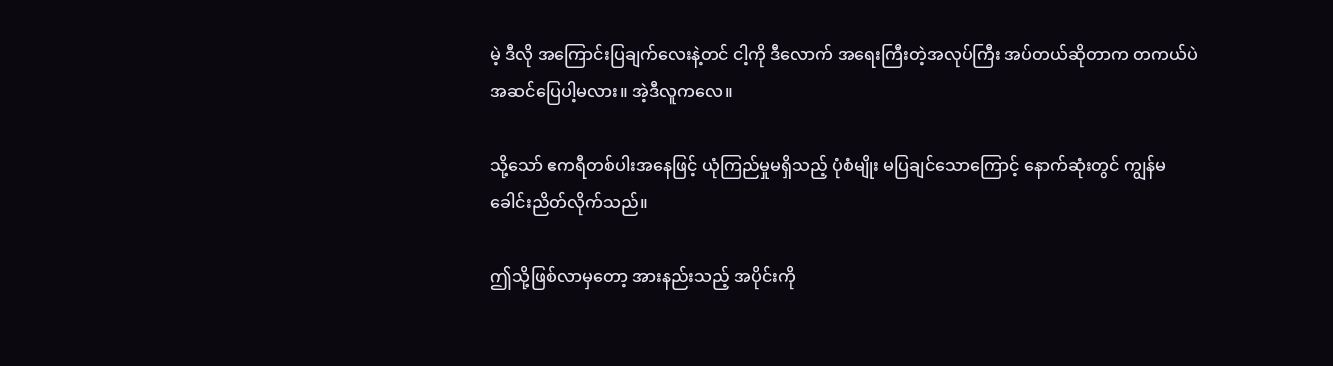မဲ့ ဒီလို အကြောင်းပြချက်လေးနဲ့တင် ငါ့ကို ဒီလောက် အရေးကြီးတဲ့အလုပ်ကြီး အပ်တယ်ဆိုတာက တကယ်ပဲ အဆင်ပြေပါ့မလား။ အဲ့ဒီလူကလေ။

သို့သော် ဧကရီတစ်ပါးအနေဖြင့် ယုံကြည်မှုမရှိသည့် ပုံစံမျိုး မပြချင်သောကြောင့် နောက်ဆုံးတွင် ကျွန်မ ခေါင်းညိတ်လိုက်သည်။

ဤသို့ဖြစ်လာမှတော့ အားနည်းသည့် အပိုင်းကို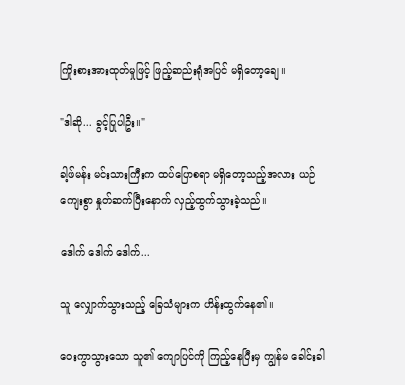ကြိုးစားအားထုတ်မှုဖြင့် ဖြည့်ဆည်းရုံအပြင် မရှိတော့ချေ။

"ဒါဆို... ခွင့်ပြုပါဦး။"

ခါ့ဖ်မန်း မင်းသားကြီးက ထပ်ပြောစရာ မရှိတော့သည့်အလား ယဉ်ကျေးစွာ နှုတ်ဆက်ပြီးနောက် လှည့်ထွက်သွားခဲ့သည်။

ဒေါက် ဒေါက် ဒေါက်...

သူ လျှောက်သွားသည့် ခြေသံများက ဟိန်းထွက်နေ၏။

ဝေးကွာသွားသော သူ၏ ကျောပြင်ကို ကြည့်နေပြီးမှ ကျွန်မ ခေါင်းခါ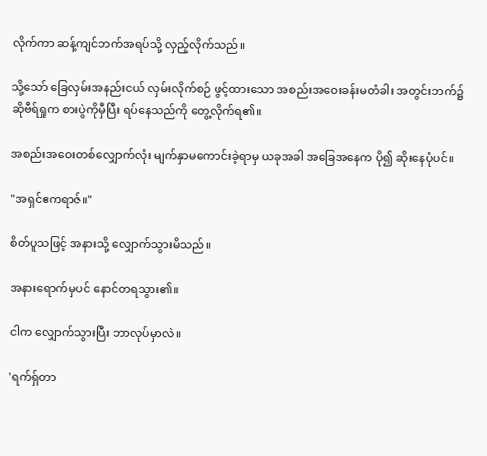လိုက်ကာ ဆန့်ကျင်ဘက်အရပ်သို့ လှည့်လိုက်သည်။

သို့သော် ခြေလှမ်းအနည်းငယ် လှမ်းလိုက်စဉ် ဖွင့်ထားသော အစည်းအဝေးခန်းမတံခါး အတွင်းဘက်၌ ဆိုဗီရ်ရှုက စားပွဲကိုမှီပြီး ရပ်နေသည်ကို တွေ့လိုက်ရ၏။

အစည်းအဝေးတစ်လျှောက်လုံး မျက်နှာမကောင်းခဲ့ရာမှ ယခုအခါ အခြေအနေက ပို၍ ဆိုးနေပုံပင်။

"အရှင်ဧကရာဇ်။"

စိတ်ပူသဖြင့် အနားသို့ လျှောက်သွားမိသည်။

အနားရောက်မှပင် နောင်တရသွား၏။

ငါက လျှောက်သွားပြီး ဘာလုပ်မှာလဲ။

'ရက်ရှ်တာ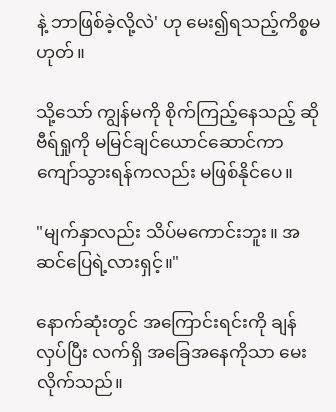နဲ့ ဘာဖြစ်ခဲ့လို့လဲ' ဟု မေး၍ရသည့်ကိစ္စမဟုတ်။

သို့သော် ကျွန်မကို စိုက်ကြည့်နေသည့် ဆိုဗီရ်ရှုကို မမြင်ချင်ယောင်ဆောင်ကာ ကျော်သွားရန်ကလည်း မဖြစ်နိုင်ပေ။

"မျက်နှာလည်း သိပ်မကောင်းဘူး။ အဆင်ပြေရဲ့လားရှင့်။"

နောက်ဆုံးတွင် အကြောင်းရင်းကို ချန်လှပ်ပြီး လက်ရှိ အခြေအနေကိုသာ မေးလိုက်သည်။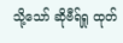သို့သော် ဆိုဗီရ်ရှု ထုတ်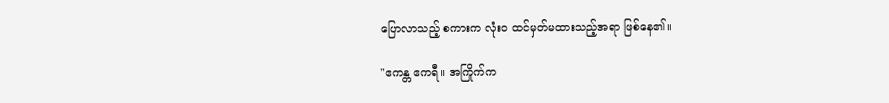ပြောလာသည့် စကားက လုံးဝ ထင်မှတ်မထားသည့်အရာ ဖြစ်နေ၏။

"ဧကန္တ ဧကရီ။ အကြိုက်က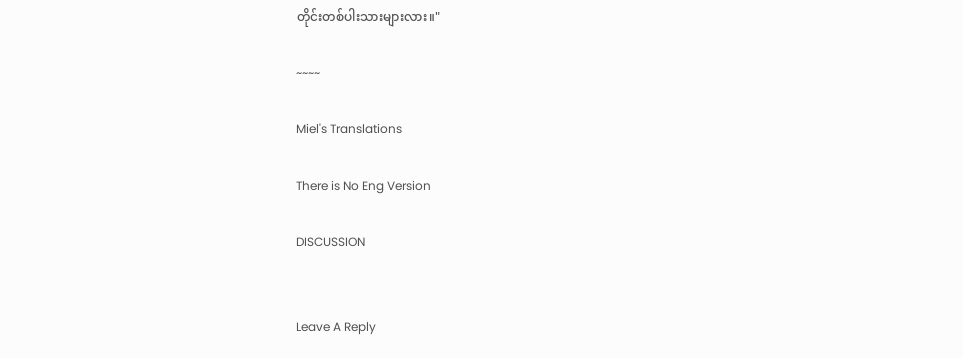တိုင်းတစ်ပါးသားများလား။"

~~~~

Miel's Translations

There is No Eng Version

DISCUSSION


Leave A Reply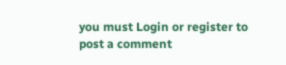you must Login or register to post a comment